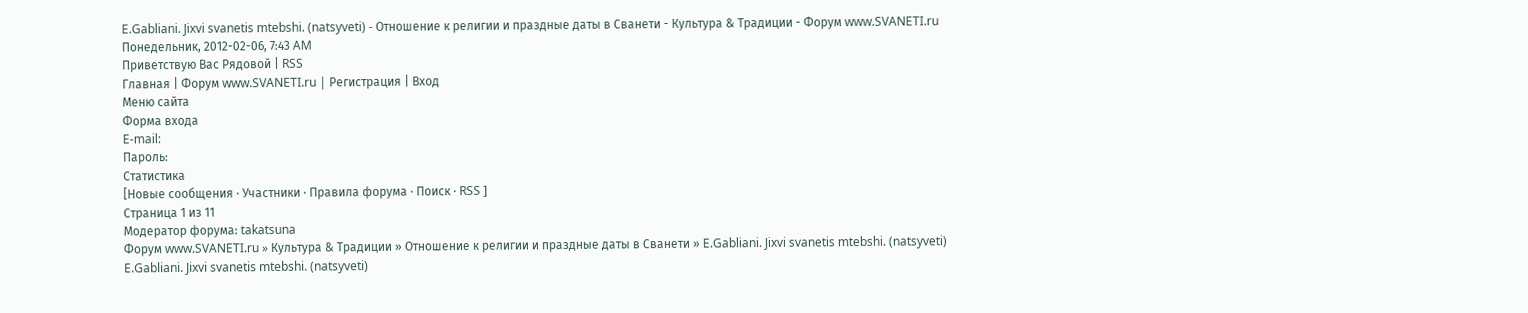E.Gabliani. Jixvi svanetis mtebshi. (natsyveti) - Отношение к религии и праздные даты в Сванети - Культура & Традиции - Форум www.SVANETI.ru
Понедельник, 2012-02-06, 7:43 AM
Приветствую Вас Рядовой | RSS
Главная | Форум www.SVANETI.ru | Регистрация | Вход
Меню сайта
Форма входа
E-mail:
Пароль:
Статистика
[Новые сообщения · Участники · Правила форума · Поиск · RSS ]
Страница 1 из 11
Модератор форума: takatsuna
Форум www.SVANETI.ru » Культура & Традиции » Отношение к религии и праздные даты в Сванети » E.Gabliani. Jixvi svanetis mtebshi. (natsyveti)
E.Gabliani. Jixvi svanetis mtebshi. (natsyveti)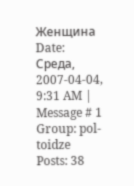Женщина
Date: Среда, 2007-04-04, 9:31 AM | Message # 1
Group: pol-toidze
Posts: 38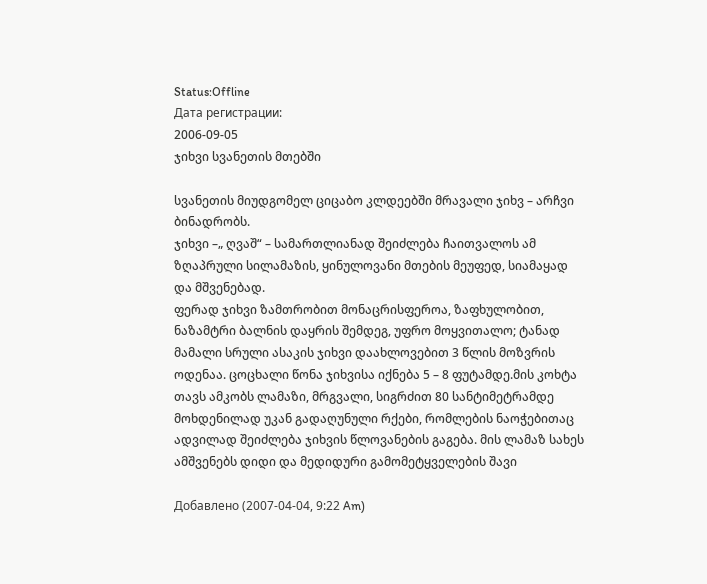Status:Offline
Дата регистрации:
2006-09-05
ჯიხვი სვანეთის მთებში

სვანეთის მიუდგომელ ციცაბო კლდეებში მრავალი ჯიხვ – არჩვი ბინადრობს.
ჯიხვი –„ ღვაშ“ – სამართლიანად შეიძლება ჩაითვალოს ამ ზღაპრული სილამაზის, ყინულოვანი მთების მეუფედ, სიამაყად და მშვენებად.
ფერად ჯიხვი ზამთრობით მონაცრისფეროა, ზაფხულობით, ნაზამტრი ბალნის დაყრის შემდეგ, უფრო მოყვითალო; ტანად მამალი სრული ასაკის ჯიხვი დაახლოვებით 3 წლის მოზვრის ოდენაა. ცოცხალი წონა ჯიხვისა იქნება 5 – 8 ფუტამდე.მის კოხტა თავს ამკობს ლამაზი, მრგვალი, სიგრძით 80 სანტიმეტრამდე მოხდენილად უკან გადაღუნული რქები, რომლების ნაოჭებითაც ადვილად შეიძლება ჯიხვის წლოვანების გაგება. მის ლამაზ სახეს ამშვენებს დიდი და მედიდური გამომეტყველების შავი

Добавлено (2007-04-04, 9:22 Am)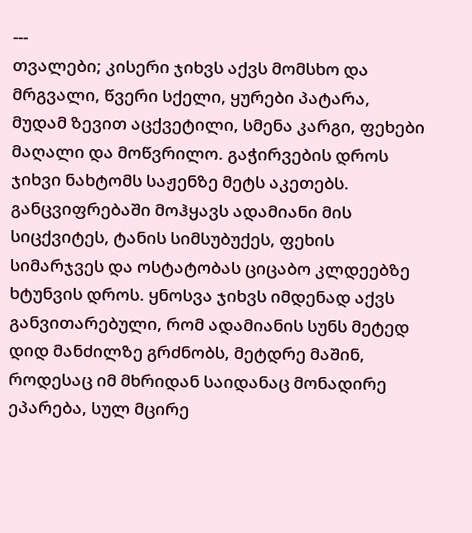---
თვალები; კისერი ჯიხვს აქვს მომსხო და მრგვალი, წვერი სქელი, ყურები პატარა, მუდამ ზევით აცქვეტილი, სმენა კარგი, ფეხები მაღალი და მოწვრილო. გაჭირვების დროს ჯიხვი ნახტომს საჟენზე მეტს აკეთებს. განცვიფრებაში მოჰყავს ადამიანი მის სიცქვიტეს, ტანის სიმსუბუქეს, ფეხის სიმარჯვეს და ოსტატობას ციცაბო კლდეებზე ხტუნვის დროს. ყნოსვა ჯიხვს იმდენად აქვს განვითარებული, რომ ადამიანის სუნს მეტედ დიდ მანძილზე გრძნობს, მეტდრე მაშინ, როდესაც იმ მხრიდან საიდანაც მონადირე ეპარება, სულ მცირე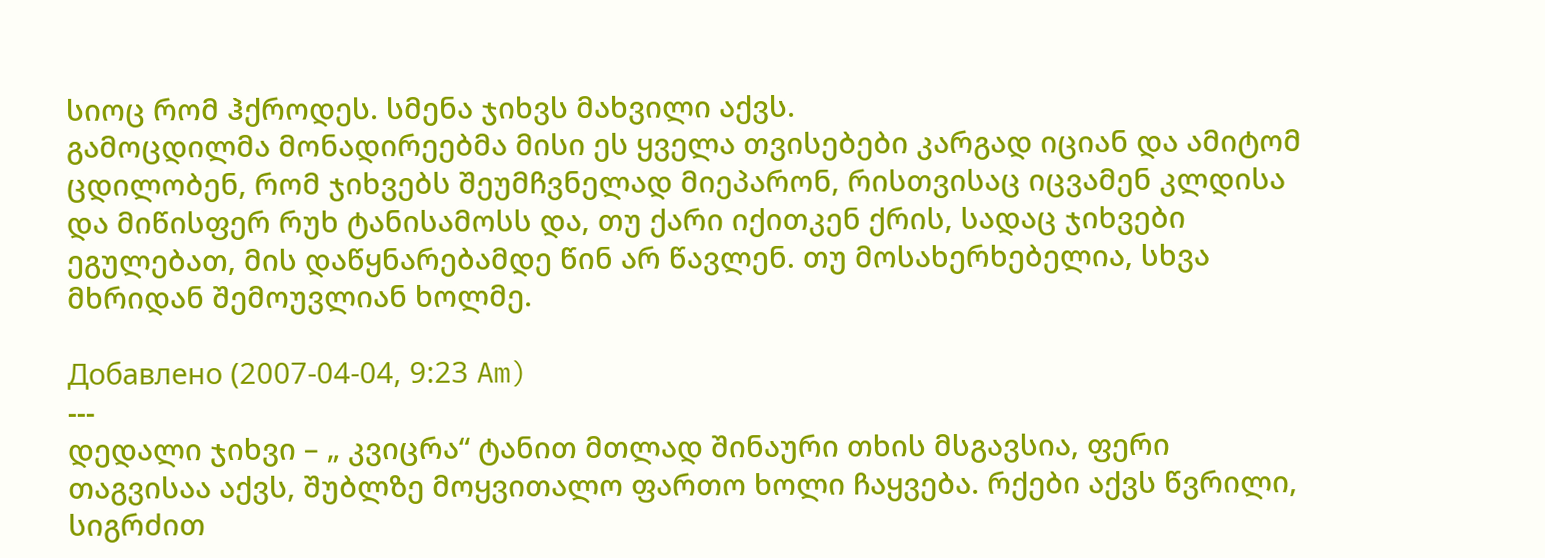სიოც რომ ჰქროდეს. სმენა ჯიხვს მახვილი აქვს.
გამოცდილმა მონადირეებმა მისი ეს ყველა თვისებები კარგად იციან და ამიტომ ცდილობენ, რომ ჯიხვებს შეუმჩვნელად მიეპარონ, რისთვისაც იცვამენ კლდისა და მიწისფერ რუხ ტანისამოსს და, თუ ქარი იქითკენ ქრის, სადაც ჯიხვები ეგულებათ, მის დაწყნარებამდე წინ არ წავლენ. თუ მოსახერხებელია, სხვა მხრიდან შემოუვლიან ხოლმე.

Добавлено (2007-04-04, 9:23 Am)
---
დედალი ჯიხვი – „ კვიცრა“ ტანით მთლად შინაური თხის მსგავსია, ფერი თაგვისაა აქვს, შუბლზე მოყვითალო ფართო ხოლი ჩაყვება. რქები აქვს წვრილი, სიგრძით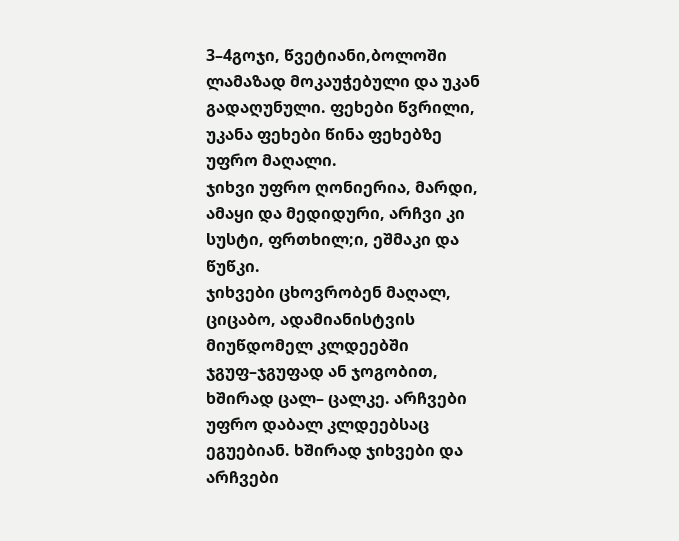3–4გოჯი, წვეტიანი,ბოლოში ლამაზად მოკაუჭებული და უკან გადაღუნული. ფეხები წვრილი, უკანა ფეხები წინა ფეხებზე უფრო მაღალი.
ჯიხვი უფრო ღონიერია, მარდი, ამაყი და მედიდური, არჩვი კი სუსტი, ფრთხილ;ი, ეშმაკი და წუწკი.
ჯიხვები ცხოვრობენ მაღალ, ციცაბო, ადამიანისტვის მიუწდომელ კლდეებში ჯგუფ–ჯგუფად ან ჯოგობით, ხშირად ცალ– ცალკე. არჩვები უფრო დაბალ კლდეებსაც ეგუებიან. ხშირად ჯიხვები და არჩვები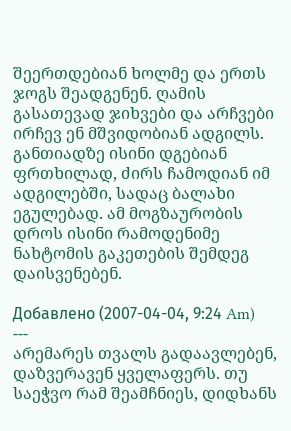შეერთდებიან ხოლმე და ერთს ჯოგს შეადგენენ. ღამის გასათევად ჯიხვები და არჩვები ირჩევ ენ მშვიდობიან ადგილს. განთიადზე ისინი დგებიან ფრთხილად, ძირს ჩამოდიან იმ ადგილებში, სადაც ბალახი ეგულებად. ამ მოგზაურობის დროს ისინი რამოდენიმე ნახტომის გაკეთების შემდეგ დაისვენებენ.

Добавлено (2007-04-04, 9:24 Am)
---
არემარეს თვალს გადაავლებენ, დაზვერავენ ყველაფერს. თუ საეჭვო რამ შეამჩნიეს, დიდხანს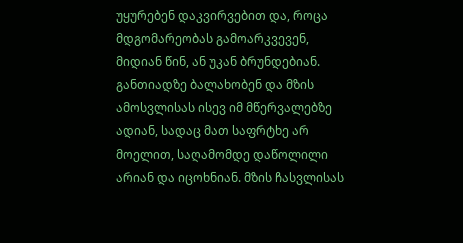უყურებენ დაკვირვებით და, როცა მდგომარეობას გამოარკვევენ, მიდიან წინ, ან უკან ბრუნდებიან. განთიადზე ბალახობენ და მზის ამოსვლისას ისევ იმ მწერვალებზე ადიან, სადაც მათ საფრტხე არ მოელით, საღამომდე დაწოლილი არიან და იცოხნიან. მზის ჩასვლისას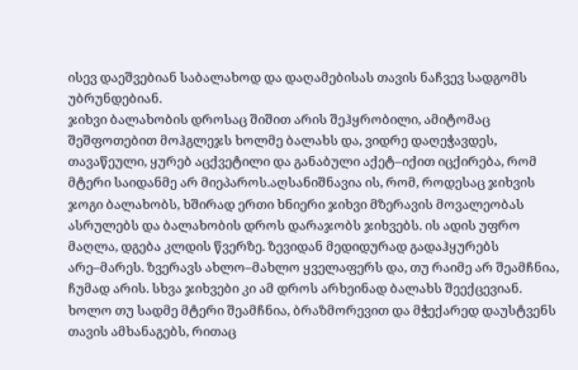ისევ დაეშვებიან საბალახოდ და დაღამებისას თავის ნაჩვევ სადგომს უბრუნდებიან.
ჯიხვი ბალახობის დროსაც შიშით არის შეჰყრობილი, ამიტომაც შეშფოთებით მოჰგლეჯს ხოლმე ბალახს და, ვიდრე დაღეჭავდეს, თავაწეული, ყურებ აცქვეტილი და განაბული აქეტ–იქით იცქირება, რომ მტერი საიდანმე არ მიეპაროს.აღსანიშნავია ის, რომ, როდესაც ჯიხვის ჯოგი ბალახობს, ხშირად ერთი ხნიერი ჯიხვი მზერავის მოვალეობას ასრულებს და ბალახობის დროს დარაჯობს ჯიხვებს. ის ადის უფრო მაღლა, დგება კლდის წვერზე. ზევიდან მედიდურად გადაჰყურებს არე–მარეს. ზვერავს ახლო–მახლო ყველაფერს და, თუ რაიმე არ შეამჩნია, ჩუმად არის. სხვა ჯიხვები კი ამ დროს არხეინად ბალახს შეექცევიან. ხოლო თუ სადმე მტერი შეამჩნია, ბრაზმორევით და მჭექარედ დაუსტვენს თავის ამხანაგებს, რითაც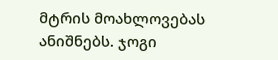მტრის მოახლოვებას ანიშნებს. ჯოგი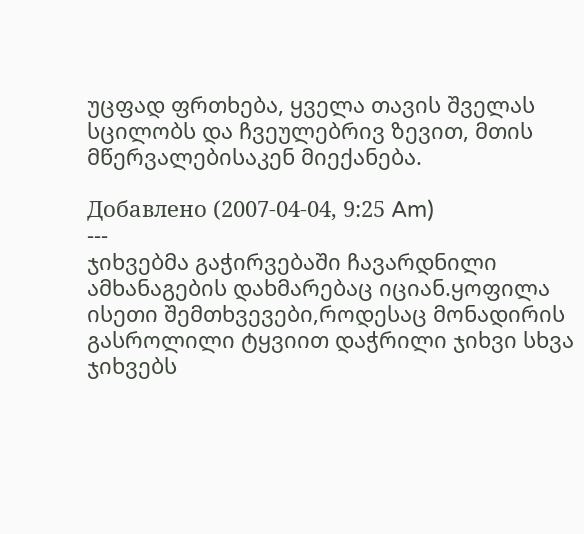უცფად ფრთხება, ყველა თავის შველას სცილობს და ჩვეულებრივ ზევით, მთის მწერვალებისაკენ მიექანება.

Добавлено (2007-04-04, 9:25 Am)
---
ჯიხვებმა გაჭირვებაში ჩავარდნილი ამხანაგების დახმარებაც იციან.ყოფილა ისეთი შემთხვევები,როდესაც მონადირის გასროლილი ტყვიით დაჭრილი ჯიხვი სხვა ჯიხვებს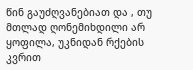წინ გაუძღვანებიათ და , თუ მთლად ღონემიხდილი არ ყოფილა, უკნიდან რქების კვრით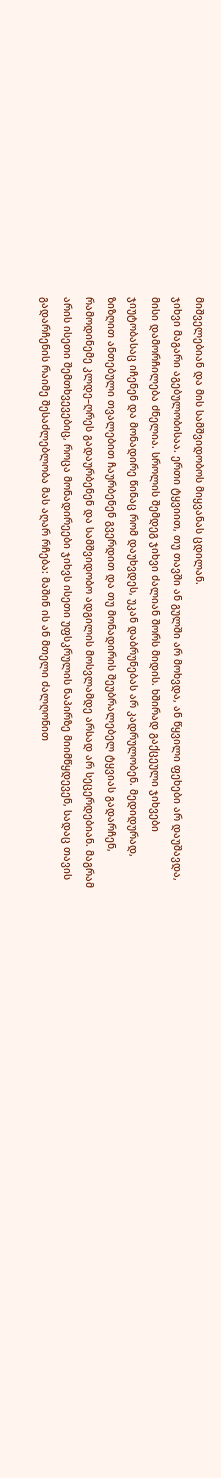მიშველებიან და მის სამშვიდობოს მიყვანას ცდილან.
ჯიხვი მაგარი აგებულობისაა. ერთი ტყვიით, თუ თავში ან გულში არ მოხვდა, ან წყვილი ფეხები არ დაუშავდა, მისი დამორჩილება ძნელია. სროლის შემდეგ ჯიხვი ძალიან შორს მიდის. ხშირად გაქცეული ჯიხვები ჯიუტობასაც იჩენენ და მონადირე წინაც რომ დაუხვდეს, უკან დაბრუნებას არ კადრულობენ. მედიდურად, ზიზღით ანთებული თვალებით ჩაურბენენ გვერდით და თუ მონადირის შეუბრალებელ ტყვიას გადარჩენ, რამოდინემე კლდე–ღრეს გადაურბენენ და სამშვიდობო ადგილის მოსვლამდე არსად არ სეცერდებიან. მაგრამ არის ისეთი შემთხვევებიც, როცა მონადირეები ჯიხვს ისეთი უფსკრულის ნაპირზე მიიმწყდევენ, სადაც თავის გადარჩენის რაიმე შესაძლებლობა მას აღარ რჩება: მაშინ ის ან მთელი ძალღონით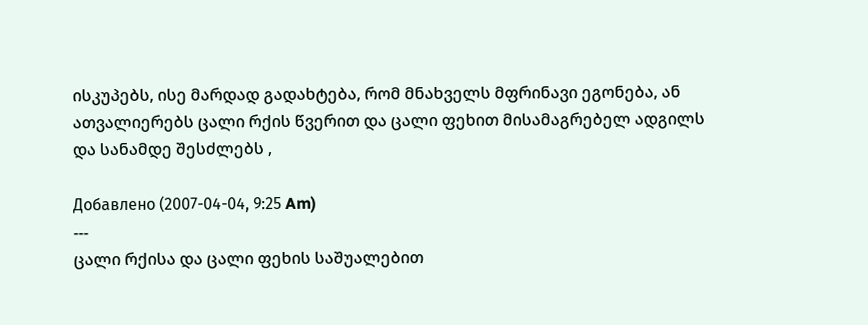ისკუპებს, ისე მარდად გადახტება, რომ მნახველს მფრინავი ეგონება, ან ათვალიერებს ცალი რქის წვერით და ცალი ფეხით მისამაგრებელ ადგილს და სანამდე შესძლებს ,

Добавлено (2007-04-04, 9:25 Am)
---
ცალი რქისა და ცალი ფეხის საშუალებით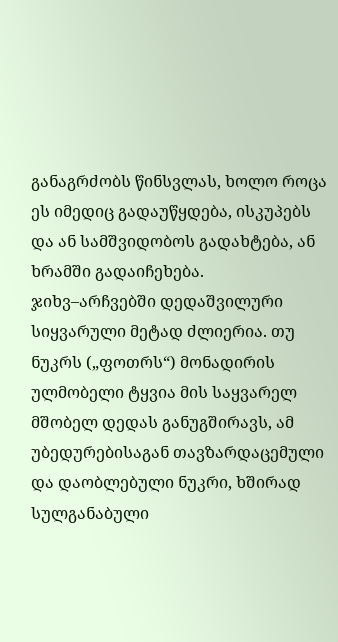განაგრძობს წინსვლას, ხოლო როცა ეს იმედიც გადაუწყდება, ისკუპებს და ან სამშვიდობოს გადახტება, ან ხრამში გადაიჩეხება.
ჯიხვ–არჩვებში დედაშვილური სიყვარული მეტად ძლიერია. თუ ნუკრს („ფოთრს“) მონადირის ულმობელი ტყვია მის საყვარელ მშობელ დედას განუგშირავს, ამ უბედურებისაგან თავზარდაცემული და დაობლებული ნუკრი, ხშირად სულგანაბული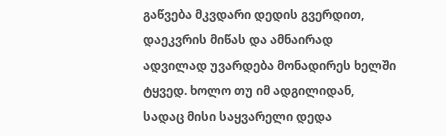გაწვება მკვდარი დედის გვერდით, დაეკვრის მიწას და ამნაირად ადვილად უვარდება მონადირეს ხელში ტყვედ. ხოლო თუ იმ ადგილიდან, სადაც მისი საყვარელი დედა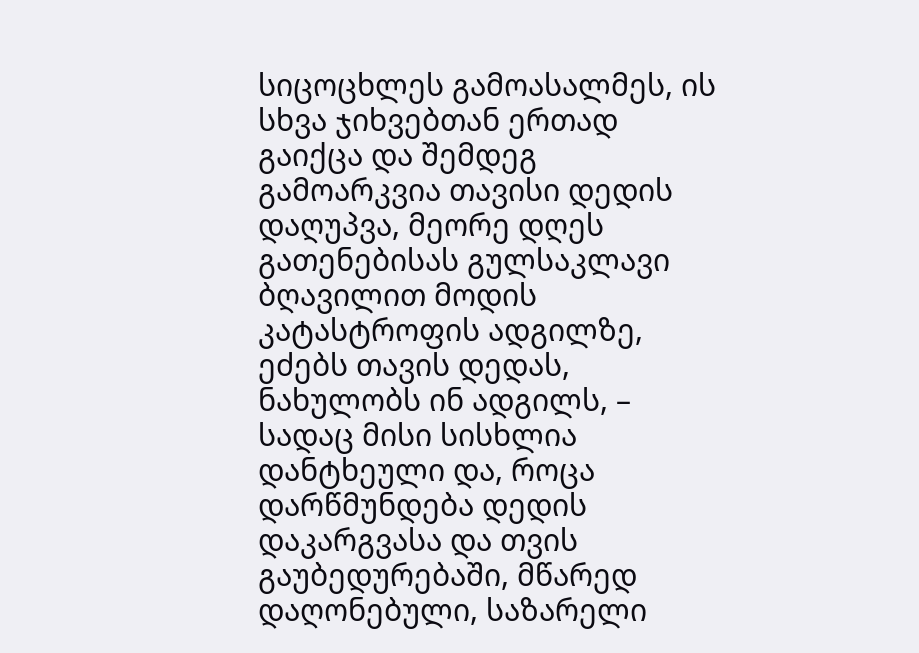სიცოცხლეს გამოასალმეს, ის სხვა ჯიხვებთან ერთად გაიქცა და შემდეგ გამოარკვია თავისი დედის დაღუპვა, მეორე დღეს გათენებისას გულსაკლავი ბღავილით მოდის კატასტროფის ადგილზე, ეძებს თავის დედას, ნახულობს ინ ადგილს, – სადაც მისი სისხლია დანტხეული და, როცა დარწმუნდება დედის დაკარგვასა და თვის გაუბედურებაში, მწარედ დაღონებული, საზარელი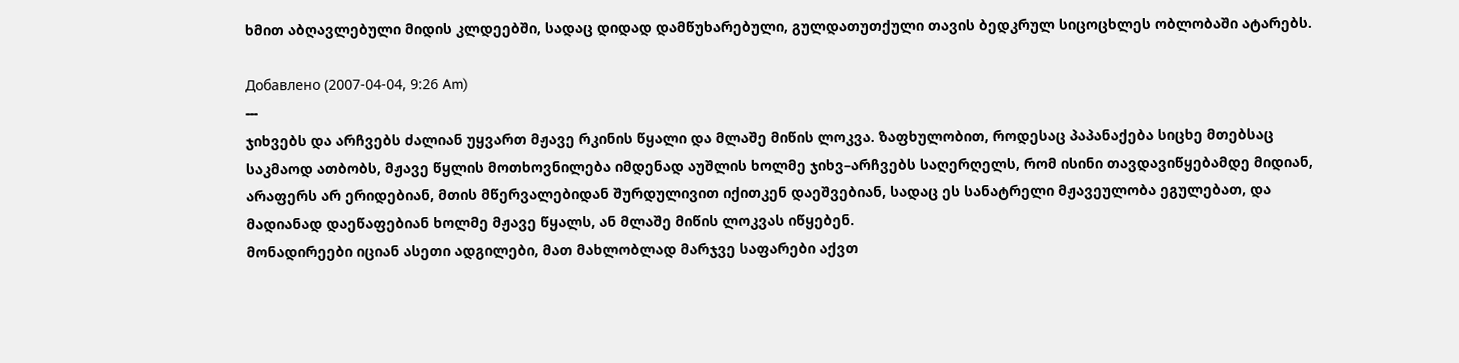ხმით აბღავლებული მიდის კლდეებში, სადაც დიდად დამწუხარებული, გულდათუთქული თავის ბედკრულ სიცოცხლეს ობლობაში ატარებს.

Добавлено (2007-04-04, 9:26 Am)
---
ჯიხვებს და არჩვებს ძალიან უყვართ მჟავე რკინის წყალი და მლაშე მიწის ლოკვა. ზაფხულობით, როდესაც პაპანაქება სიცხე მთებსაც საკმაოდ ათბობს, მჟავე წყლის მოთხოვნილება იმდენად აუშლის ხოლმე ჯიხვ–არჩვებს საღერღელს, რომ ისინი თავდავიწყებამდე მიდიან, არაფერს არ ერიდებიან, მთის მწერვალებიდან შურდულივით იქითკენ დაეშვებიან, სადაც ეს სანატრელი მჟავეულობა ეგულებათ, და მადიანად დაეწაფებიან ხოლმე მჟავე წყალს, ან მლაშე მიწის ლოკვას იწყებენ.
მონადირეები იციან ასეთი ადგილები, მათ მახლობლად მარჯვე საფარები აქვთ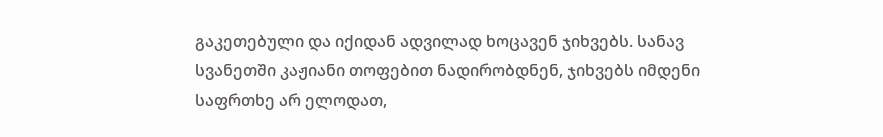გაკეთებული და იქიდან ადვილად ხოცავენ ჯიხვებს. სანავ სვანეთში კაჟიანი თოფებით ნადირობდნენ, ჯიხვებს იმდენი საფრთხე არ ელოდათ,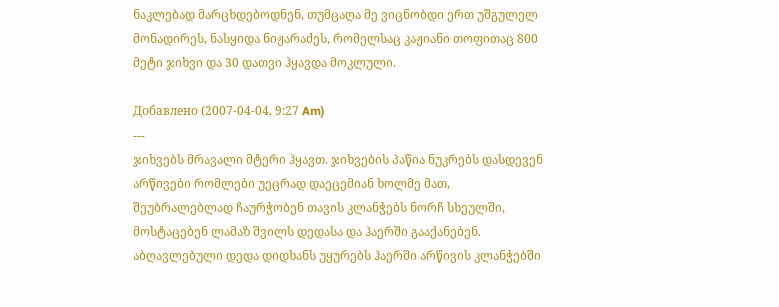ნაკლებად მარცხდებოდნენ, თუმცაღა მე ვიცნობდი ერთ უშგულელ მონადირეს, ნასყიდა ნიჟარაძეს, რომელსაც კაჟიანი თოფითაც 800 მეტი ჯიხვი და 30 დათვი ჰყავდა მოკლული.

Добавлено (2007-04-04, 9:27 Am)
---
ჯიხვებს მრავალი მტერი ჰყავთ. ჯიხვების პაწია ნუკრებს დასდევენ არწივები რომლები უეცრად დაეცემიან ხოლმე მათ, შეუბრალებლად ჩაურჭობენ თავის კლანჭებს ნორჩ სხეულში, მოსტაცებენ ლამაზ შვილს დედასა და ჰაერში გააქანებენ. აბღავლებული დედა დიდხანს უყურებს ჰაერში არწივის კლანჭებში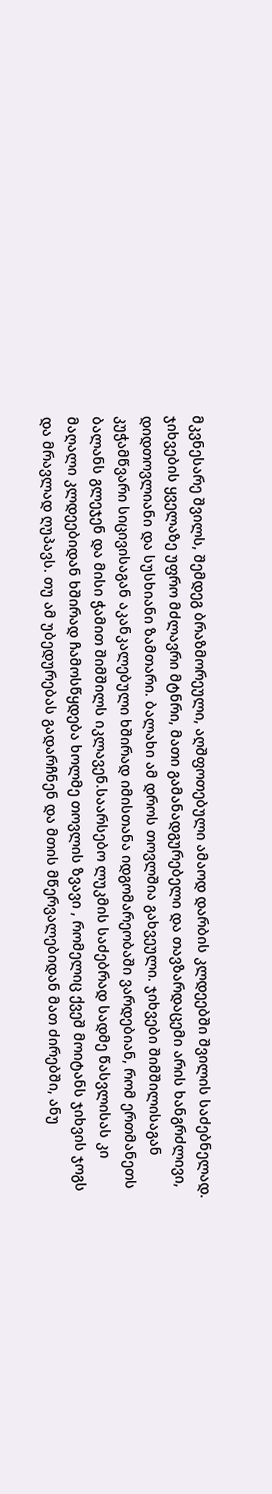მკვნესარე შვილს, შემდეგ ბრაზმორეული, აღშფოთებული ამაოდ დარბის კლდეებში შვილის საძებნელად.
ჯიხვების ყველაზე უფრო მძლავრი მტნრი, მათი გამანადგურებელი და თავზარდაცემი არის ხანგრძლივი, დიდთოვლიანი და სუსხიანი ზამთარი. ბალახი ამ დროს თოვლშია გახვეული. ჯიხვები შიმშილისაგან კუჭამწვარი სიცივისაგან აკანკალებული ხშირად იმისთანა იდგომარეობაში ვარდებიან, რომ ერთმანეთს ბალანს გლეჯენ და მისი ჭამით შიმშილს იკლავენ.საარსებო ლუკმის საძებრად სადმე წასვლისას კი მაღალი კლდეებიდან ხშირად ჩამოსწყდება ხოლმე თოვლის ზვავი , რომელიც ქვეშ მოიტანს ჯიხვის ჯოგს და მრავლად ღუპავს. თუ ამ უბედურებას გადარჩნენ და მთის მწერვალებიდან მათ ძირებში, ანუ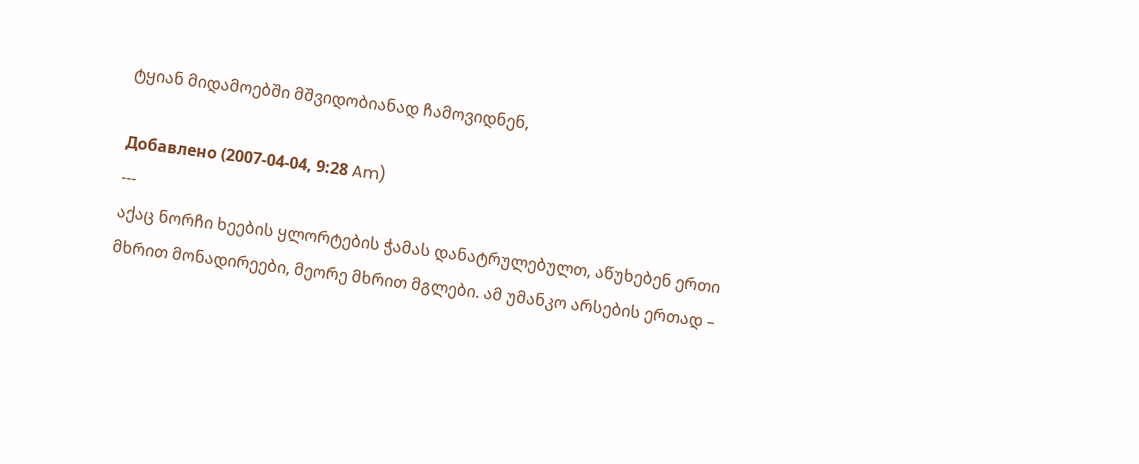ტყიან მიდამოებში მშვიდობიანად ჩამოვიდნენ,

Добавлено (2007-04-04, 9:28 Am)
---
აქაც ნორჩი ხეების ყლორტების ჭამას დანატრულებულთ, აწუხებენ ერთი მხრით მონადირეები, მეორე მხრით მგლები. ამ უმანკო არსების ერთად –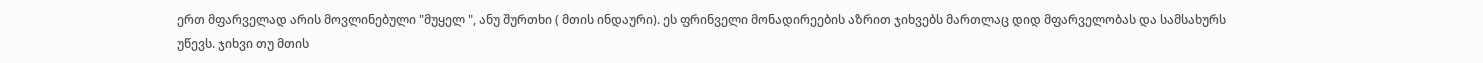ერთ მფარველად არის მოვლინებული "მუყელ ", ანუ შურთხი ( მთის ინდაური). ეს ფრინველი მონადირეების აზრით ჯიხვებს მართლაც დიდ მფარველობას და სამსახურს უწევს. ჯიხვი თუ მთის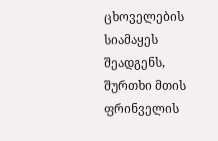ცხოველების სიამაყეს შეადგენს, შურთხი მთის ფრინველის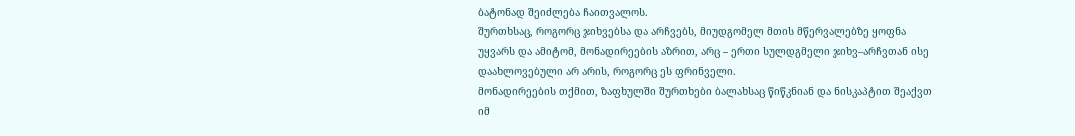ბატონად შეიძლება ჩაითვალოს.
შურთხსაც, როგორც ჯიხვებსა და არჩვებს, მიუდგომელ მთის მწერვალებზე ყოფნა უყვარს და ამიტომ, მონადირეების აზრით, არც – ერთი სულდგმელი ჯიხვ–არჩვთან ისე დაახლოვებული არ არის, როგორც ეს ფრინველი.
მონადირეების თქმით, ზაფხულში შურთხები ბალახსაც წიწკნიან და ნისკაპტით შეაქვთ იმ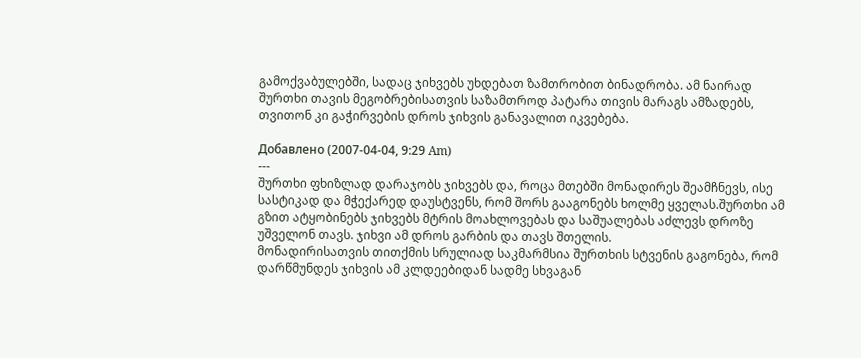გამოქვაბულებში, სადაც ჯიხვებს უხდებათ ზამთრობით ბინადრობა. ამ ნაირად შურთხი თავის მეგობრებისათვის საზამთროდ პატარა თივის მარაგს ამზადებს, თვითონ კი გაჭირვების დროს ჯიხვის განავალით იკვებება.

Добавлено (2007-04-04, 9:29 Am)
---
შურთხი ფხიზლად დარაჯობს ჯიხვებს და, როცა მთებში მონადირეს შეამჩნევს, ისე სასტიკად და მჭექარედ დაუსტვენს, რომ შორს გააგონებს ხოლმე ყველას.შურთხი ამ გზით ატყობინებს ჯიხვებს მტრის მოახლოვებას და საშუალებას აძლევს დროზე უშველონ თავს. ჯიხვი ამ დროს გარბის და თავს შთელის.
მონადირისათვის თითქმის სრულიად საკმარმსია შურთხის სტვენის გაგონება, რომ დარწმუნდეს ჯიხვის ამ კლდეებიდან სადმე სხვაგან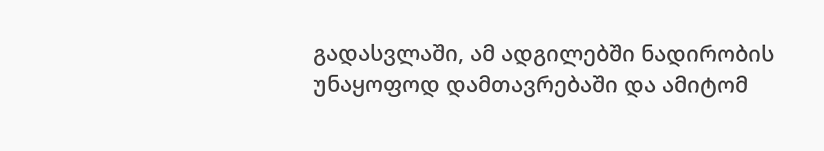გადასვლაში, ამ ადგილებში ნადირობის უნაყოფოდ დამთავრებაში და ამიტომ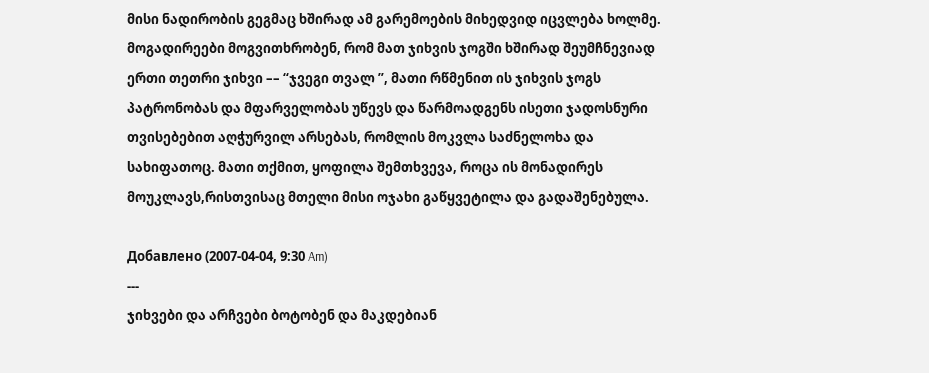მისი ნადირობის გეგმაც ხშირად ამ გარემოების მიხედვიდ იცვლება ხოლმე.
მოგადირეები მოგვითხრობენ, რომ მათ ჯიხვის ჯოგში ხშირად შეუმჩნევიად ერთი თეთრი ჯიხვი –– “ჯვეგი თვალ ”, მათი რწმენით ის ჯიხვის ჯოგს პატრონობას და მფარველობას უწევს და წარმოადგენს ისეთი ჯადოსნური თვისებებით აღჭურვილ არსებას, რომლის მოკვლა საძნელოხა და სახიფათოც. მათი თქმით, ყოფილა შემთხვევა, როცა ის მონადირეს მოუკლავს,რისთვისაც მთელი მისი ოჯახი გაწყვეტილა და გადაშენებულა.

Добавлено (2007-04-04, 9:30 Am)
---
ჯიხვები და არჩვები ბოტობენ და მაკდებიან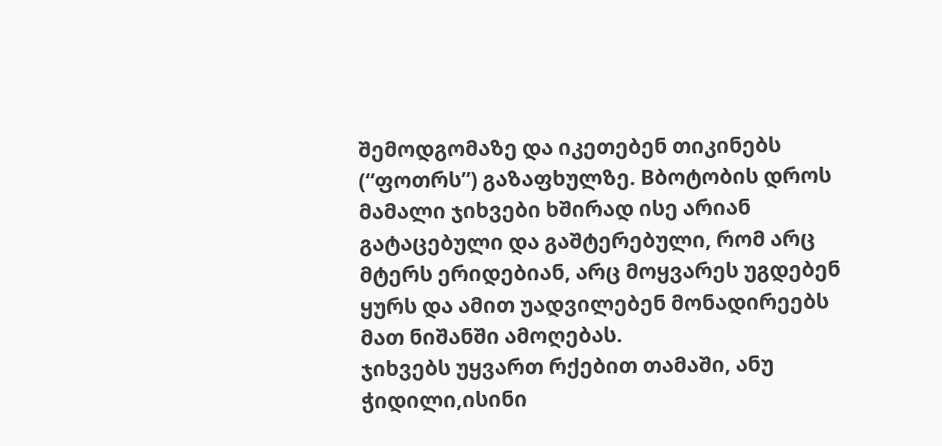შემოდგომაზე და იკეთებენ თიკინებს (“ფოთრს”) გაზაფხულზე. Bბოტობის დროს მამალი ჯიხვები ხშირად ისე არიან გატაცებული და გაშტერებული, რომ არც მტერს ერიდებიან, არც მოყვარეს უგდებენ ყურს და ამით უადვილებენ მონადირეებს მათ ნიშანში ამოღებას.
ჯიხვებს უყვართ რქებით თამაში, ანუ ჭიდილი,ისინი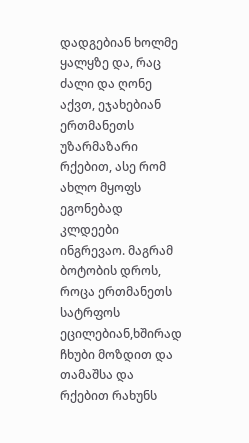დადგებიან ხოლმე ყალყზე და, რაც ძალი და ღონე აქვთ, ეჯახებიან ერთმანეთს უზარმაზარი რქებით, ასე რომ ახლო მყოფს ეგონებად კლდეები ინგრევაო. მაგრამ ბოტობის დროს, როცა ერთმანეთს სატრფოს ეცილებიან,ხშირად ჩხუბი მოზდით და თამაშსა და რქებით რახუნს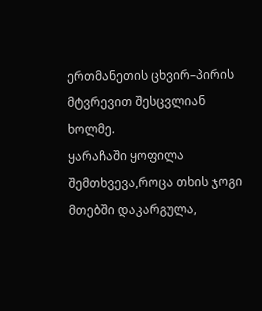ერთმანეთის ცხვირ–პირის მტვრევით შესცვლიან ხოლმე.
ყარაჩაში ყოფილა შემთხვევა,როცა თხის ჯოგი მთებში დაკარგულა,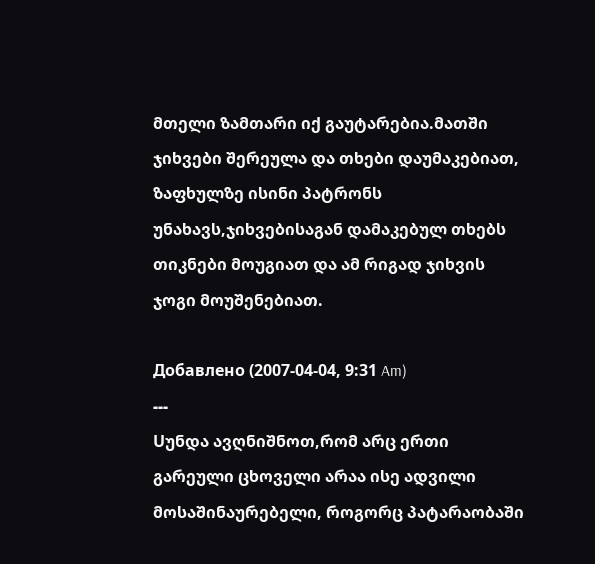მთელი ზამთარი იქ გაუტარებია.მათში ჯიხვები შერეულა და თხები დაუმაკებიათ, ზაფხულზე ისინი პატრონს უნახავს,ჯიხვებისაგან დამაკებულ თხებს თიკნები მოუგიათ და ამ რიგად ჯიხვის ჯოგი მოუშენებიათ.

Добавлено (2007-04-04, 9:31 Am)
---
Uუნდა ავღნიშნოთ,რომ არც ერთი გარეული ცხოველი არაა ისე ადვილი მოსაშინაურებელი, როგორც პატარაობაში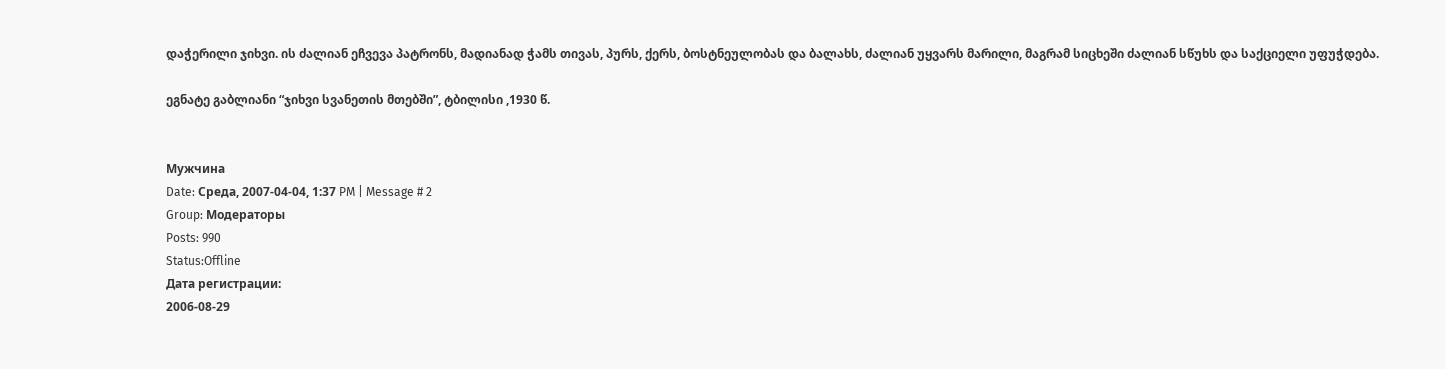დაჭერილი ჯიხვი. ის ძალიან ეჩვევა პატრონს, მადიანად ჭამს თივას, პურს, ქერს, ბოსტნეულობას და ბალახს, ძალიან უყვარს მარილი, მაგრამ სიცხეში ძალიან სწუხს და საქციელი უფუჭდება.

ეგნატე გაბლიანი “ჯიხვი სვანეთის მთებში”, ტბილისი ,1930 წ.


Мужчина
Date: Среда, 2007-04-04, 1:37 PM | Message # 2
Group: Модераторы
Posts: 990
Status:Offline
Дата регистрации:
2006-08-29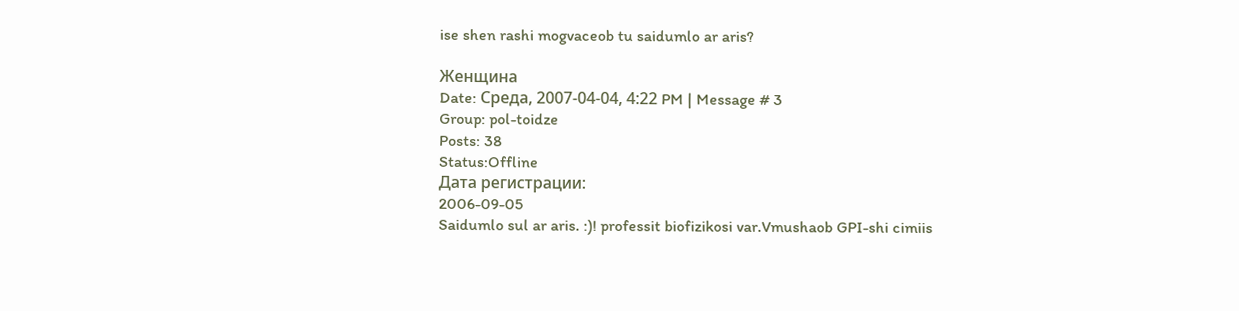ise shen rashi mogvaceob tu saidumlo ar aris?

Женщина
Date: Среда, 2007-04-04, 4:22 PM | Message # 3
Group: pol-toidze
Posts: 38
Status:Offline
Дата регистрации:
2006-09-05
Saidumlo sul ar aris. :)! professit biofizikosi var.Vmushaob GPI-shi cimiis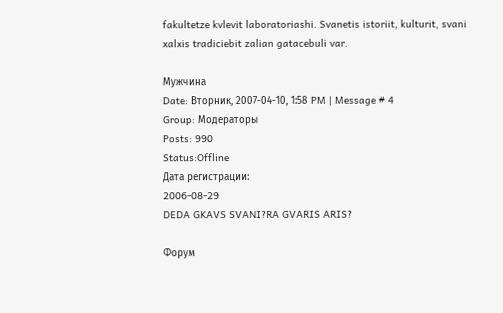fakultetze kvlevit laboratoriashi. Svanetis istoriit, kulturit, svani xalxis tradiciebit zalian gatacebuli var.

Мужчина
Date: Вторник, 2007-04-10, 1:58 PM | Message # 4
Group: Модераторы
Posts: 990
Status:Offline
Дата регистрации:
2006-08-29
DEDA GKAVS SVANI?RA GVARIS ARIS?

Форум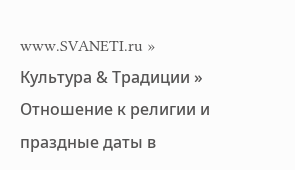www.SVANETI.ru » Культура & Традиции » Отношение к религии и праздные даты в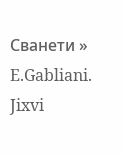Сванети » E.Gabliani. Jixvi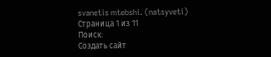svanetis mtebshi. (natsyveti)
Страница 1 из 11
Поиск:
Создать сайт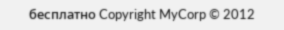бесплатно Copyright MyCorp © 2012